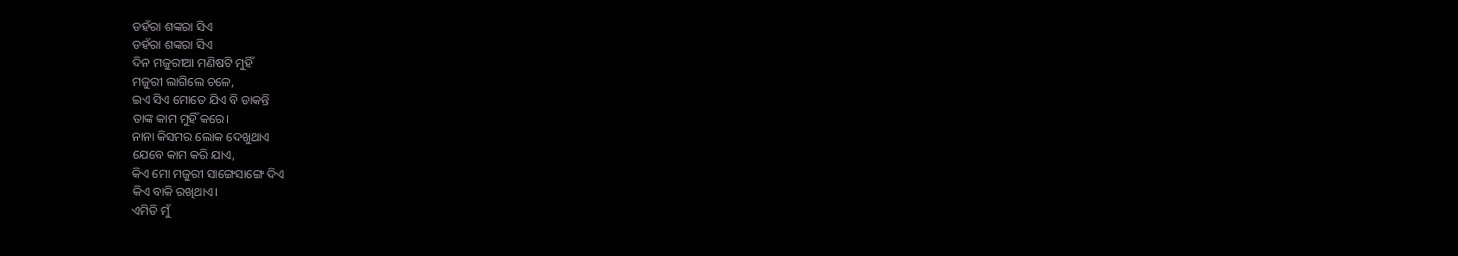ଡହଁରା ଶଙ୍କରା ସିଏ
ଡହଁରା ଶଙ୍କରା ସିଏ
ଦିନ ମଜୁରୀଆ ମଣିଷଟି ମୁହିଁ
ମଜୁରୀ ଲାଗିଲେ ଚଳେ,
ଇଏ ସିଏ ମୋତେ ଯିଏ ବି ଡାକନ୍ତି
ତାଙ୍କ କାମ ମୁହିଁ କରେ।
ନାନା କିସମର ଲୋକ ଦେଖୁଥାଏ
ଯେବେ କାମ କରି ଯାଏ,
କିଏ ମୋ ମଜୁରୀ ସାଙ୍ଗେସାଙ୍ଗେ ଦିଏ
କିଏ ବାକି ରଖିଥାଏ।
ଏମିତି ମୁଁ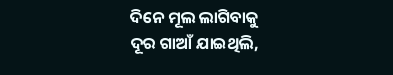ଦିନେ ମୂଲ ଲାଗିବାକୁ
ଦୂର ଗାଆଁ ଯାଇଥିଲି,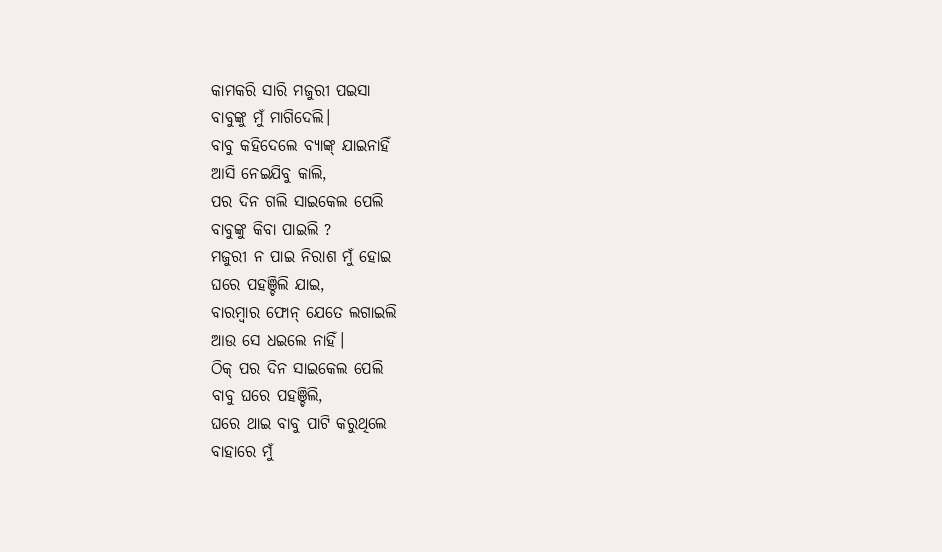କାମକରି ସାରି ମଜୁରୀ ପଇସା
ବାବୁଙ୍କୁ ମୁଁ ମାଗିଦେଲି।
ବାବୁ କହିଦେଲେ ବ୍ୟାଙ୍କ୍ ଯାଇନାହିଁ
ଆସି ନେଇଯିବୁ କାଲି,
ପର ଦିନ ଗଲି ସାଇକେଲ ପେଲି
ବାବୁଙ୍କୁ କିବା ପାଇଲି ?
ମଜୁରୀ ନ ପାଇ ନିରାଶ ମୁଁ ହୋଇ
ଘରେ ପହଞ୍ଚିଲି ଯାଇ,
ବାରମ୍ବାର ଫୋନ୍ ଯେତେ ଲଗାଇଲି
ଆଉ ସେ ଧଇଲେ ନାହିଁ।
ଠିକ୍ ପର ଦିନ ସାଇକେଲ ପେଲି
ବାବୁ ଘରେ ପହଞ୍ଚିଲି,
ଘରେ ଥାଇ ବାବୁ ପାଟି କରୁଥିଲେ
ବାହାରେ ମୁଁ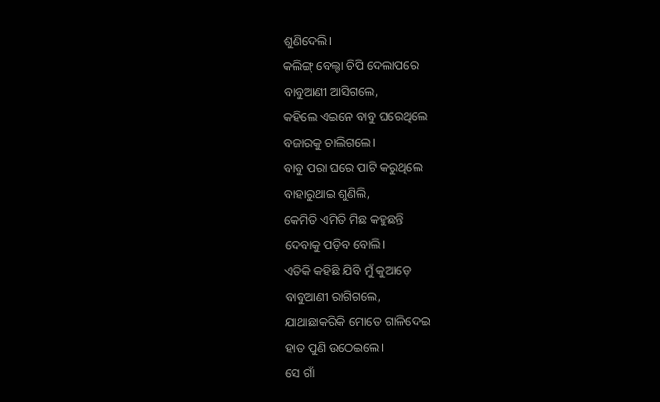ଶୁଣିଦେଲି।
କଲିଙ୍ଗ୍ ବେଲ୍ଟା ଚିପି ଦେଲାପରେ
ବାବୁଆଣୀ ଆସିଗଲେ,
କହିଲେ ଏଇନେ ବାବୁ ଘରେଥିଲେ
ବଜାରକୁ ଚାଲିଗଲେ।
ବାବୁ ପରା ଘରେ ପାଟି କରୁଥିଲେ
ବାହାରୁଥାଇ ଶୁଣିଲି,
କେମିତି ଏମିତି ମିଛ କହୁଛନ୍ତି
ଦେବାକୁ ପଡ଼ିବ ବୋଲି।
ଏତିକି କହିଛି ଯିବି ମୁଁ କୁଆଡ଼େ
ବାବୁଆଣୀ ରାଗିଗଲେ,
ଯାଥାଛାକରିକି ମୋତେ ଗାଳିଦେଇ
ହାତ ପୁଣି ଉଠେଇଲେ।
ସେ ଗାଁ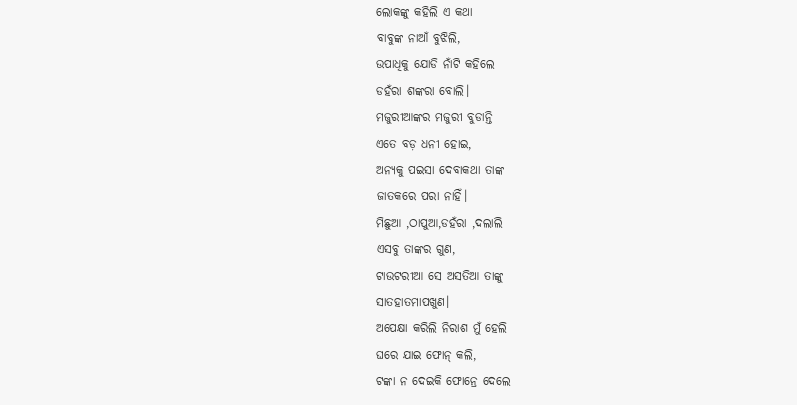ଲୋକଙ୍କୁ କହିଲି ଏ କଥା
ବାବୁଙ୍କ ନାଆଁ ବୁଝିଲି,
ଉପାଧିକୁ ଯୋଡି ନାଁଟି କହିଲେ
ଡହଁରା ଶଙ୍କରା ବୋଲି।
ମଜୁରୀଆଙ୍କର ମଜୁରୀ ବୁଡାନ୍ତି
ଏତେ ବଡ଼ ଧନୀ ହୋଇ,
ଅନ୍ୟକୁ ପଇସା ଦେବାକଥା ତାଙ୍କ
ଜାତକରେ ପରା ନାହିଁ।
ମିଛୁଆ ,ଠାପୁଆ,ଡହଁରା ,ଦଲାଲି
ଏସବୁ ତାଙ୍କର ଗୁଣ,
ଟାଉଟରୀଆ ସେ ଅସତିଆ ତାଙ୍କୁ
ସାତହାତମାପଖୁଣ।
ଅପେକ୍ଷା କରିଲି ନିରାଶ ମୁଁ ହେଲି
ଘରେ ଯାଇ ଫୋନ୍ କଲି,
ଟଙ୍କା ନ ଦେଇକି ଫୋନ୍ରେ ଦେଲେ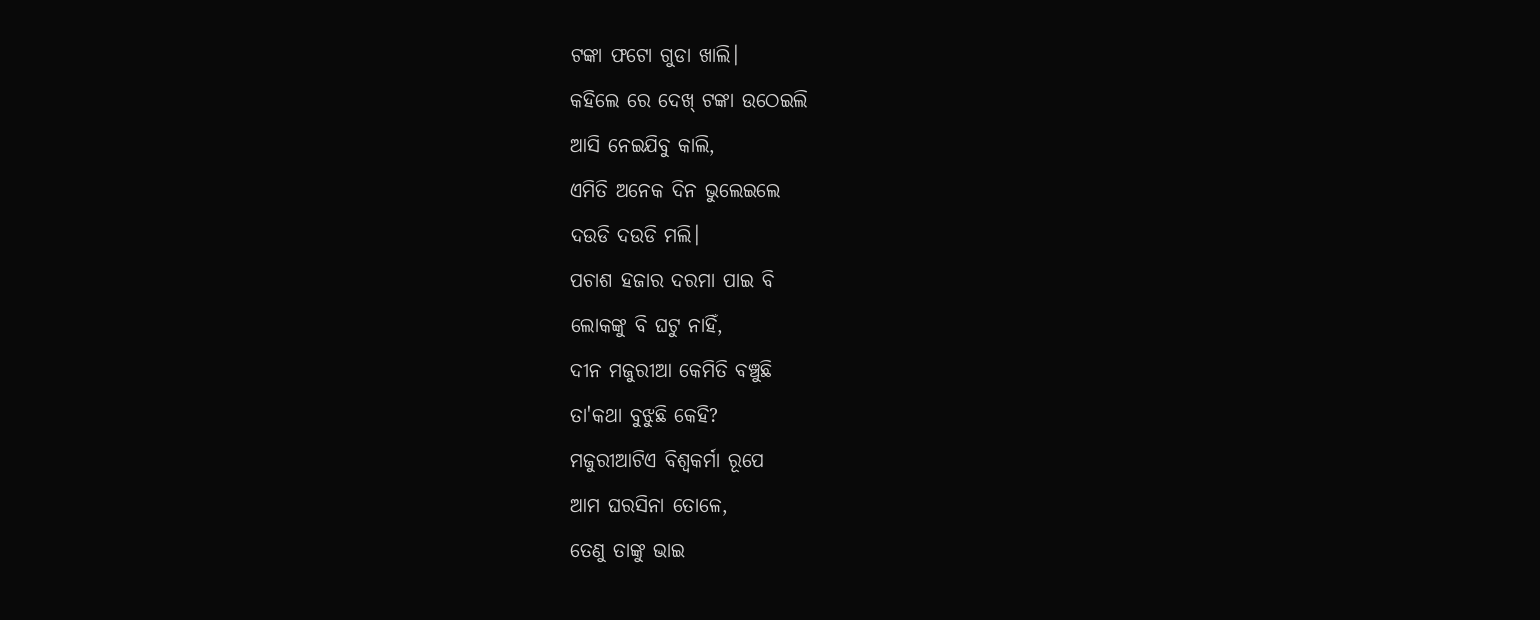ଟଙ୍କା ଫଟୋ ଗୁଡା ଖାଲି।
କହିଲେ ରେ ଦେଖ୍ ଟଙ୍କା ଉଠେଇଲି
ଆସି ନେଇଯିବୁ କାଲି,
ଏମିତି ଅନେକ ଦିନ ଭୁଲେଇଲେ
ଦଉଡି ଦଉଡି ମଲି।
ପଚାଶ ହଜାର ଦରମା ପାଇ ବି
ଲୋକଙ୍କୁ ବି ଘଟୁ ନାହିଁ,
ଦୀନ ମଜୁରୀଆ କେମିତି ବଞ୍ଚୁଛି
ତା'କଥା ବୁଝୁଛି କେହି?
ମଜୁରୀଆଟିଏ ବିଶ୍ଵକର୍ମା ରୂପେ
ଆମ ଘରସିନା ତୋଳେ,
ତେଣୁ ତାଙ୍କୁ ଭାଇ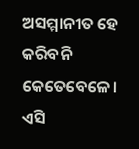ଅସମ୍ମାନୀତ ହେ
କରିବନି କେତେବେଳେ।
ଏସି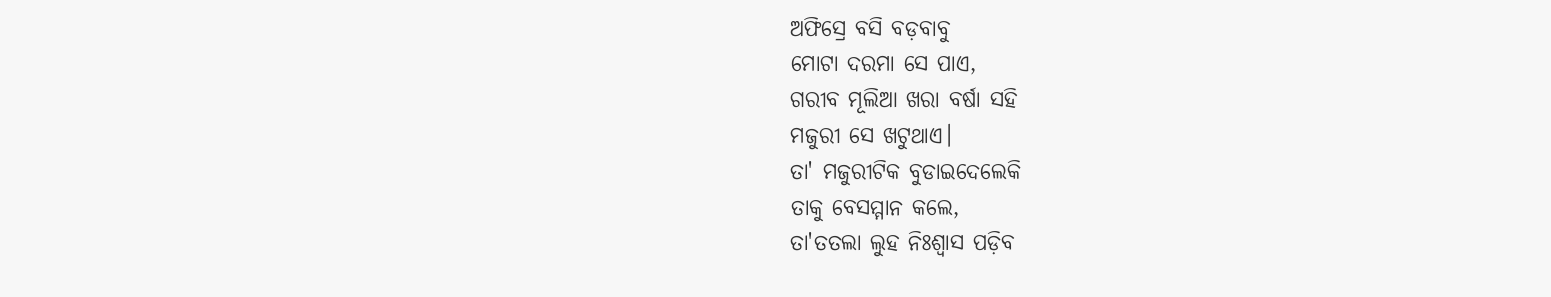ଅଫିସ୍ରେ ବସି ବଡ଼ବାବୁ
ମୋଟା ଦରମା ସେ ପାଏ,
ଗରୀବ ମୂଲିଆ ଖରା ବର୍ଷା ସହି
ମଜୁରୀ ସେ ଖଟୁଥାଏ।
ତା' ମଜୁରୀଟିକ ବୁଡାଇଦେଲେକି
ତାକୁ ବେସମ୍ମାନ କଲେ,
ତା'ତତଲା ଲୁହ ନିଃଶ୍ବାସ ପଡ଼ିବ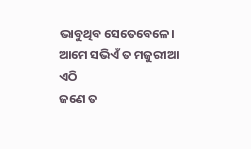ଭାବୁଥିବ ସେତେବେଳେ।
ଆମେ ସଭିଏଁ ତ ମଜୁରୀଆ ଏଠି
ଜଣେ ତ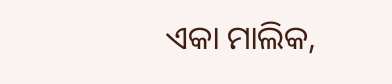ଏକା ମାଲିକ,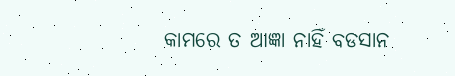କାମରେ ତ ଆଜ୍ଞା ନାହିଁ ବଡସାନ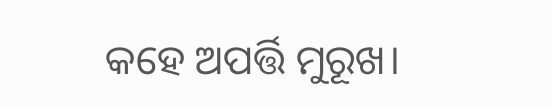କହେ ଅପର୍ତ୍ତି ମୁରୂଖ।